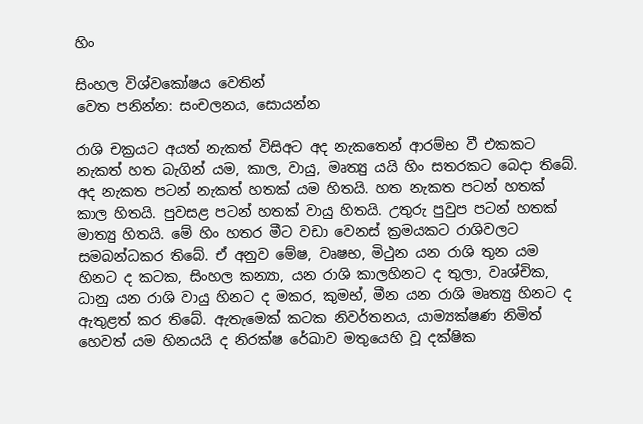හිං

සිංහල විශ්වකෝෂය වෙතින්
වෙත පනින්න: සංචලනය, සොයන්න

රාශි චක්‍රයට අයත් නැකත් විසිඅට අද නැකතෙන් ආරම්භ වී එකකට නැකත් හත බැගින් යම, කාල, වායු, මෘත්‍යු යයි හිං සතරකට බෙදා තිබේ. අද නැකත පටන් නැකත් හතක් යම හිතයි. හත නැකත පටන් හතක් කාල හිතයි. පුවසළ පටන් හතක් වායු හිතයි. උතුරු පුවුප පටන් හතක් මාත්‍යු හිතයි. මේ හිං හතර මීට වඩා වෙනස් ක්‍රමයකට රාශිවලට සමබන්ධකර තිබේ. ඒ අනුව මේෂ, වෘෂභ, මිථුන යන රාශි තුන යම හිනට ද කටක, සිංහල කන්‍යා, යන රාශි කාලහිනට ද තුලා, වෘශ්චික, ධානු යන රාශි වායු හිනට ද මකර, කුමභ්, මීන යන රාශි මෘත්‍යු හිනට ද ඇතුළත් කර තිබේ. ඇතැමෙක් කටක නිවර්තනය, යාම්‍යක්ෂණ නිමිත් හෙවත් යම හිනයයි ද නිරක්ෂ රේඛාව මතුයෙහි වූ දක්ෂික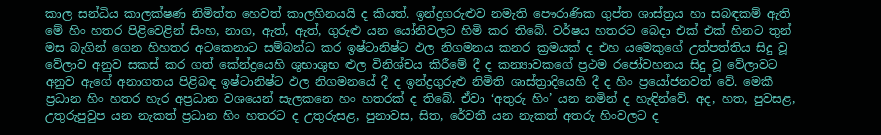කාල සන්ධිය කාලක්ෂණ නිමිත්ත හෙවත් කාලහිනයයි ද කියත්. ඉන්ද්‍රගරුළුව නමැති පෞරාණික ගුප්ත ශාස්ත්‍රය හා සබඳකම් ඇති මේ හිං හතර පිළිවෙළින් සිංහ, නාග, ඇත්, ඇත්, ගුරුළු යන යෝනිවලට හිමි කර තිබේ. වර්ෂය හතරට බෙදා එක් එක් හිනට තුන් මස බැගින් ගෙන හිහතර අටකෙනාට සම්බන්ධ කර ඉෂ්ටානිෂ්ට ඵල නිගමනය කනර ක්‍රමයක් ද එහ යමෙකුගේ උත්පත්තිය සිදු වූ වේලාව අනුව සකස් කර ගත් කේන්ද්‍රයෙහි ශුභාශුභ ළුල විනිශ්චය කිරීමේ දී ද කන්‍යාවකගේ ප්‍රථම රජෝවහනය සිදු වූ වේලාවට අනුව ඇගේ අනාගතය පිළිබඳ ඉෂ්ටානිෂ්ට ඵල නිගමනයේ දී ද ඉන්ද්‍රගුරුළු නිමිති ශාස්ත්‍රාදියෙහි දී ද හිං ප්‍රයෝජනවත් වේ. මෙකී ප්‍රධාන හිං හතර හැර අප්‍රධාන වශයෙන් සැලකනෙ හං හතරක් ද තිබේ. ඒවා ‘අතුරු හිං’ යන නමින් ද හැඳින්වේ. අද, හත, පුවසළ, උතුරුපුවුප යන නැකත් ප්‍රධාන හිං හතරට ද උතුරුසළ, පුනාවස, සිත, රේවතී යන නැකත් අතරු හිංවලට ද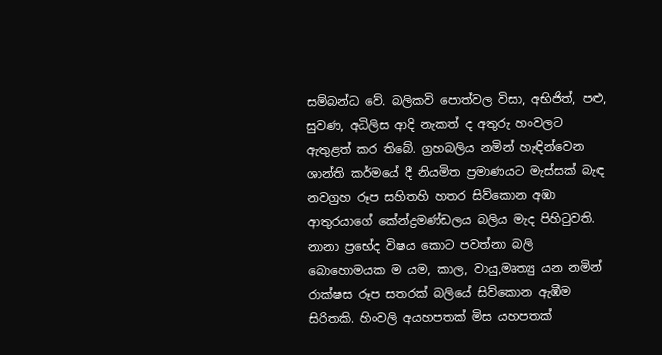සම්බන්ධ වේ. බලිකවි පොත්වල විසා, අභිජිත්, පළු, සුවණ, අධිලිස ආදි නැකත් ද අතුරු හංවලට ඇතුළත් කර තිබේ. ග්‍රහබලිය නමින් හැඳින්වෙන ශාන්ති කර්මයේ දී නියමිත ප්‍රමාණයට මැස්සක් බැඳ නවග්‍රහ රූප සහිතහි හතර සිව්කොන අඹා ආතුරයාගේ කේන්ද්‍රමණ්ඩලය බලිය මැද පිහිටුවති. නානා ප්‍රභේද විෂය කොට පවත්නා බලි බොහොමයක ම යම, කාල, වායු,මෘත්‍යු යන නමින් රාක්ෂස රූප සතරක් බලියේ සිව්කොන ඇඹීම සිරිතකි. හිංවලි අයහපතක් මිස යහපතක්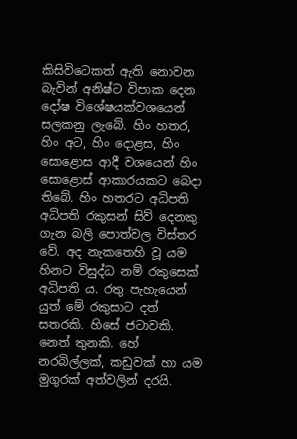කිසිවිටෙකත් ඇති නොවන බැවින් අනිෂ්ට විපාක දෙන දෝෂ විශේෂයක්වශයෙන් සලකනු ලැබේ. හිං හතර, හිං අට, හිං දොළස, හිං සොළොස ආදී වශයෙන් හිං සොළොස් ආකාරයකට බෙදා තිබේ. හිං හතරට අධිපති අධිපති රකුසන් සිව් දෙනකු ගැන බලි පොත්වල විස්තර වේ. අද නැකතෙහි වූ යම හිනට විසුද්ධ නම් රකුසෙක් අධිපති ය. රතු පැහැයෙන් යුත් මේ රකුසාට දත් සතරකි. හිසේ ජටාවකි. නෙත් තුනකි. හේ නරබිල්ලක්, කඩුවක් හා යම මුගුරක් අත්වලින් දරයි.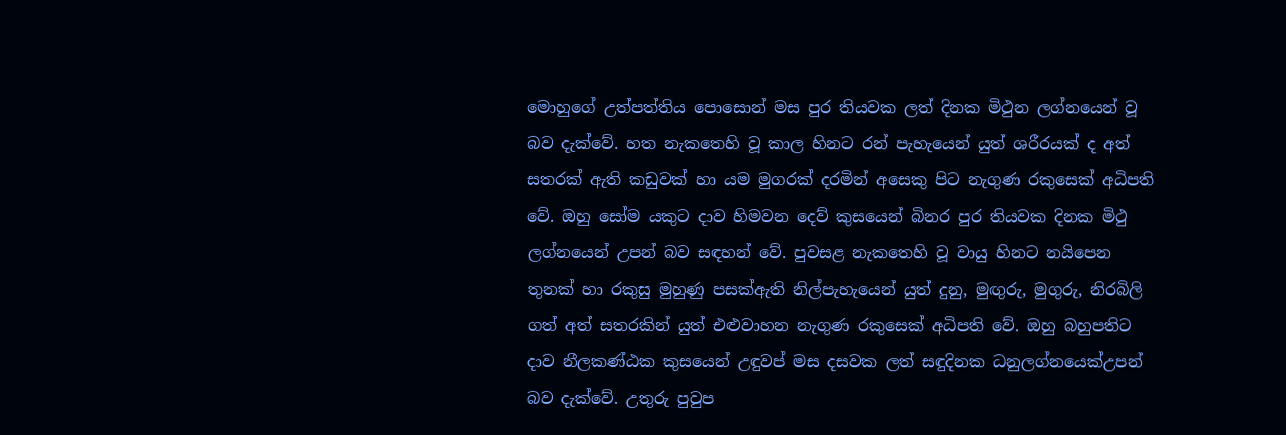මොහුගේ උත්පත්තිය පොසොන් මස පුර තියවක ලත් දිනක මිථුන ලග්නයෙන් වූ බව දැක්වේ. හත නැකතෙහි වූ කාල හිනට රන් පැහැයෙන් යුත් ශරීරයක් ද අත් සතරක් ඇති කඩුවක් හා යම මුගරක් දරමින් අසෙකු පිට නැගුණ රකුසෙක් අධිපති වේ. ඔහු සෝම යකුට දාව හිමවන දෙව් කුසයෙන් බිනර පුර තියවක දිනක මිථු ලග්නයෙන් උපන් බව සඳහන් වේ. පුවසළ නැකතෙහි වූ වායු හිනට නයිපෙන තුනක් හා රකුසු මුහුණු පසක්ඇති නිල්පැහැයෙන් යුත් දුනු, මුඟුරු, මුගුරු, නිරබිලි ගත් අත් සතරකින් යුත් එළුවාහන නැගුණ රකුසෙක් අධිපති වේ. ඔහු බහුපතිට දාව නීලකණ්ඨක කුසයෙන් උඳුවප් මස දසවක ලත් සඳුදිනක ධනුලග්නයෙක්උපන් බව දැක්වේ. උතුරු පුවුප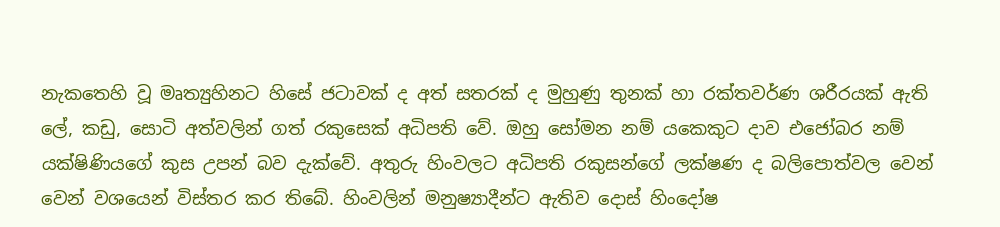නැකතෙහි වූ මෘත්‍යුහිනට හිසේ ජටාවක් ද අත් සතරක් ද මුහුණු තුනක් හා රක්තවර්ණ ශරීරයක් ඇති ලේ, කඩු, සොටි අත්වලින් ගත් රකුසෙක් අධිපති වේ. ඔහු සෝමන නම් යකෙකුට දාව එජෝබර නම් යක්ෂිණියගේ කුස උපන් බව දැක්වේ. අතුරු හිංවලට අධිපති රකුසන්ගේ ලක්ෂණ ද බලිපොත්වල වෙන් වෙන් වශයෙන් විස්තර කර තිබේ. හිංවලින් මනුෂ්‍යාදීන්ට ඇතිව දොස් හිංදෝෂ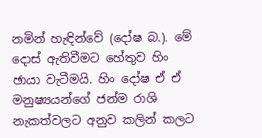නමින් හැඳින්වේ (දෝෂ බ.). මේ දොස් ඇතිවීමට හේතුව හිං ඡායා වැටීමයි. හිං දෝෂ ඒ ඒ මනුෂ්‍යයන්ගේ ජන්ම රාශි නැකත්වලට අනුව කලින් කලට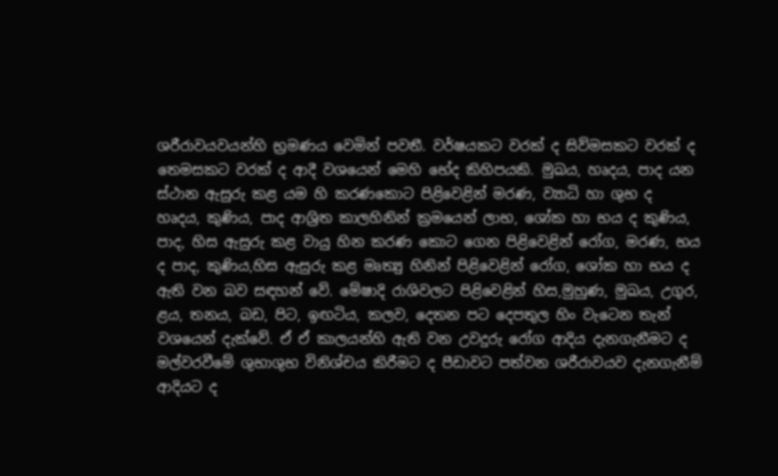ශරීරාවයවයන්හි භ්‍රමණය වෙමින් පවතී. වර්ෂයකට වරක් ද සිව්මසකට වරක් ද තෙමසකට වරක් ද ආදී වශයෙන් මෙහි භේද කිහිපයකි. මුඛය, හෘදය, පාද යන ස්ථාන ඇසුරු කළ යම හි කරණකොට පිළිවෙළින් මරණ, ව්‍යාධි හා ශුභ ද හෘදය, කුණිය, පාද ආශ්‍රිත කාලහිනින් ක්‍රමයෙන් ලාභ, ශෝක හා භය ද කුණිය, පාද, හිස ඇසුරු කළ වායු හින කරණ කොට ගෙන පිළිවෙළින් රෝග, මරණ, භය ද පාද, කුණිය,හිස ඇසුරු කළ මෘත්‍යු හිනින් පිළිවෙළින් රෝග, ශෝක හා භය ද ඇති වන බව සඳහන් වේ. මේෂාදි රාශිවලට පිළිවෙළින් හිස,මුහුණ, මුඛය, උගුර, ළය, තනය, බඩ, පිට, ඉඟටිය, කලව, දෙතන පට දෙපතුල හිං වැටෙන තැන් වශයෙන් දැක්වේ. ඒ ඒ කාලයන්හි ඇති වන උවදුරු රෝග ආදිය දැනගැනීමට ද මල්වරවීමේ ශුභාශුභ විනිශ්චය කිරීමට ද පීඩාවට පත්වන ශරීරාවයව දැනගැනීම් ආදියට ද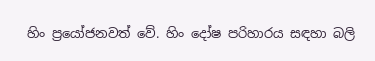හිං ප්‍රයෝජනවත් වේ. හිං දෝෂ පරිහාරය සඳහා බලි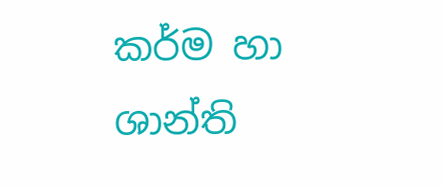කර්ම හා ශාන්ති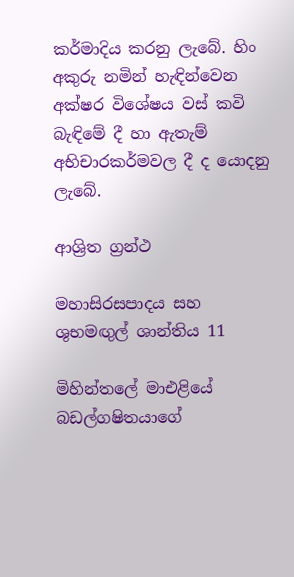කර්මාදිය කරනු ලැබේ. හිං අකුරු නමින් හැඳින්වෙන අක්ෂර විශේෂය වස් කවි බැඳිමේ දී හා ඇතැම් අභිචාරකර්මවල දී ද යොදනු ලැබේ.

ආශ්‍රිත ග්‍රන්ථ

මහාසිරසපාදය සහ ශුභමඟුල් ශාන්තිය 11

මිහින්තලේ මාඑළියේ බඩල්ගෂිතයාගේ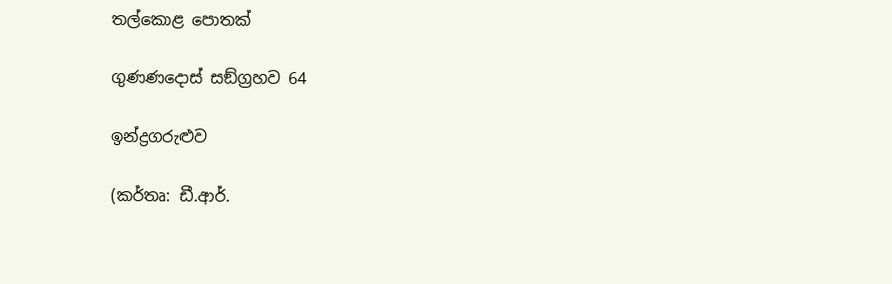තල්කොළ පොතක්

ගුණණදොස් සඞ්ග්‍රහව 64

ඉන්ද්‍රගරුළුව

(කර්තෘ: ඩී.ආර්.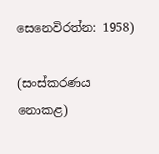සෙනෙවිරත්න: 1958)

(සංස්කරණය නොකළ)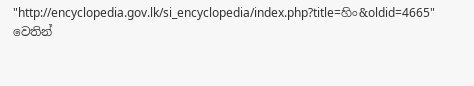"http://encyclopedia.gov.lk/si_encyclopedia/index.php?title=හිං&oldid=4665" වෙතින්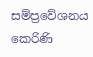සම්ප්‍රවේශනය කෙරිණි